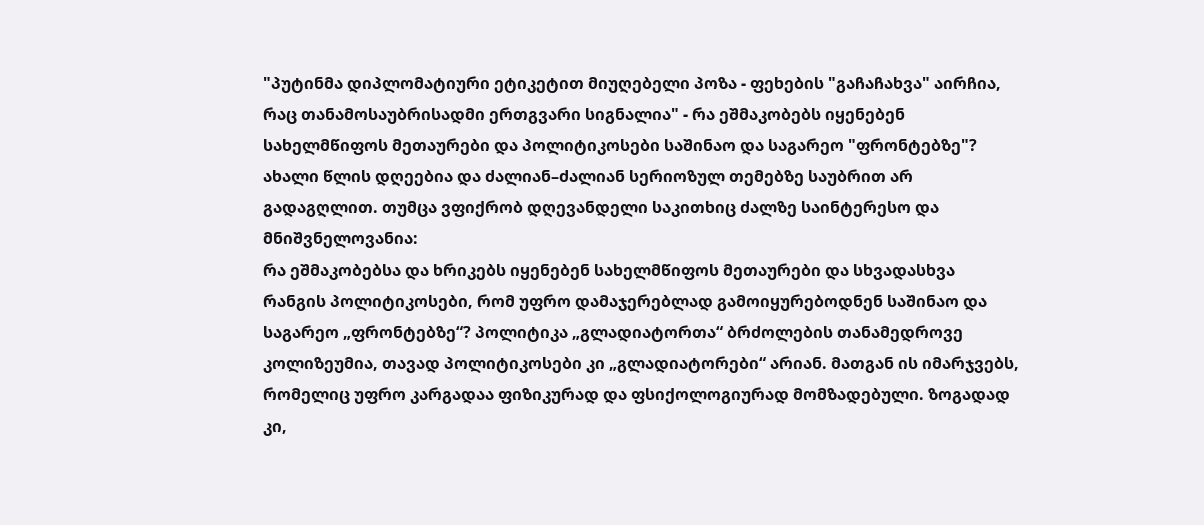"პუტინმა დიპლომატიური ეტიკეტით მიუღებელი პოზა - ფეხების "გაჩაჩახვა" აირჩია, რაც თანამოსაუბრისადმი ერთგვარი სიგნალია" - რა ეშმაკობებს იყენებენ სახელმწიფოს მეთაურები და პოლიტიკოსები საშინაო და საგარეო "ფრონტებზე"?
ახალი წლის დღეებია და ძალიან–ძალიან სერიოზულ თემებზე საუბრით არ გადაგღლით. თუმცა ვფიქრობ დღევანდელი საკითხიც ძალზე საინტერესო და მნიშვნელოვანია:
რა ეშმაკობებსა და ხრიკებს იყენებენ სახელმწიფოს მეთაურები და სხვადასხვა რანგის პოლიტიკოსები, რომ უფრო დამაჯერებლად გამოიყურებოდნენ საშინაო და საგარეო „ფრონტებზე“? პოლიტიკა „გლადიატორთა“ ბრძოლების თანამედროვე კოლიზეუმია, თავად პოლიტიკოსები კი „გლადიატორები“ არიან. მათგან ის იმარჯვებს, რომელიც უფრო კარგადაა ფიზიკურად და ფსიქოლოგიურად მომზადებული. ზოგადად კი,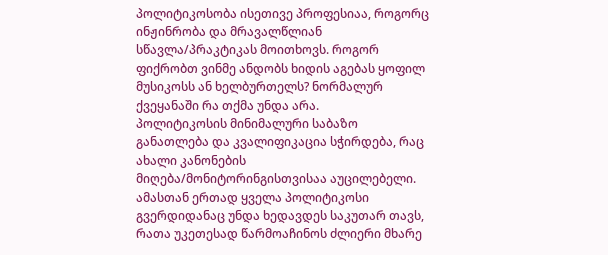პოლიტიკოსობა ისეთივე პროფესიაა, როგორც ინჟინრობა და მრავალწლიან სწავლა/პრაკტიკას მოითხოვს. როგორ ფიქრობთ ვინმე ანდობს ხიდის აგებას ყოფილ მუსიკოსს ან ხელბურთელს? ნორმალურ ქვეყანაში რა თქმა უნდა არა.
პოლიტიკოსის მინიმალური საბაზო განათლება და კვალიფიკაცია სჭირდება, რაც ახალი კანონების მიღება/მონიტორინგისთვისაა აუცილებელი. ამასთან ერთად ყველა პოლიტიკოსი გვერდიდანაც უნდა ხედავდეს საკუთარ თავს, რათა უკეთესად წარმოაჩინოს ძლიერი მხარე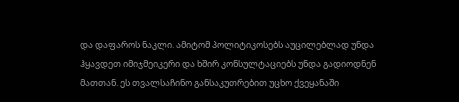და დაფაროს ნაკლი. ამიტომ პოლიტიკოსებს აუცილებლად უნდა ჰყავდეთ იმიჯმეიკერი და ხშირ კონსულტაციებს უნდა გადიოდნენ მათთან. ეს თვალსაჩინო განსაკუთრებით უცხო ქვეყანაში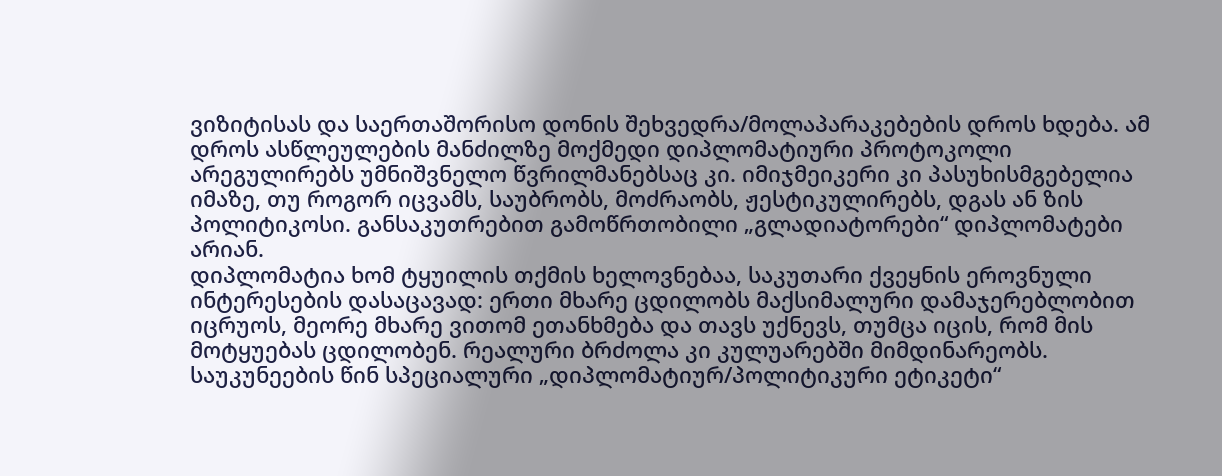ვიზიტისას და საერთაშორისო დონის შეხვედრა/მოლაპარაკებების დროს ხდება. ამ დროს ასწლეულების მანძილზე მოქმედი დიპლომატიური პროტოკოლი არეგულირებს უმნიშვნელო წვრილმანებსაც კი. იმიჯმეიკერი კი პასუხისმგებელია იმაზე, თუ როგორ იცვამს, საუბრობს, მოძრაობს, ჟესტიკულირებს, დგას ან ზის პოლიტიკოსი. განსაკუთრებით გამოწრთობილი „გლადიატორები“ დიპლომატები არიან.
დიპლომატია ხომ ტყუილის თქმის ხელოვნებაა, საკუთარი ქვეყნის ეროვნული ინტერესების დასაცავად: ერთი მხარე ცდილობს მაქსიმალური დამაჯერებლობით იცრუოს, მეორე მხარე ვითომ ეთანხმება და თავს უქნევს, თუმცა იცის, რომ მის მოტყუებას ცდილობენ. რეალური ბრძოლა კი კულუარებში მიმდინარეობს. საუკუნეების წინ სპეციალური „დიპლომატიურ/პოლიტიკური ეტიკეტი“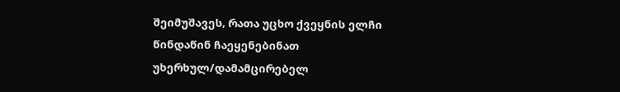შეიმუშავეს, რათა უცხო ქვეყნის ელჩი წინდაწინ ჩაეყენებინათ უხერხულ/დამამცირებელ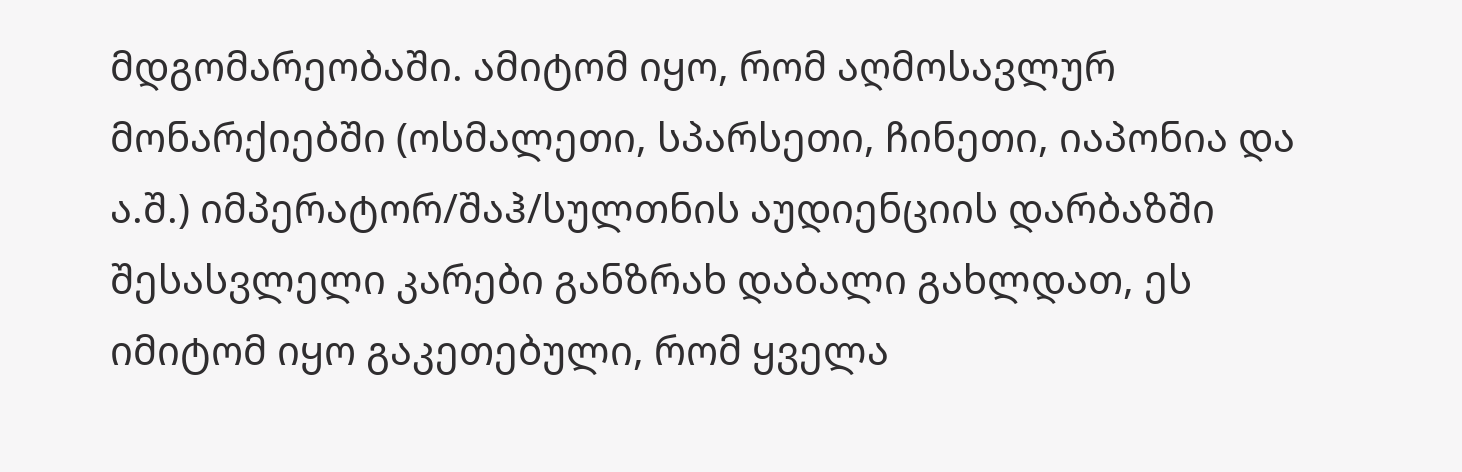მდგომარეობაში. ამიტომ იყო, რომ აღმოსავლურ მონარქიებში (ოსმალეთი, სპარსეთი, ჩინეთი, იაპონია და ა.შ.) იმპერატორ/შაჰ/სულთნის აუდიენციის დარბაზში შესასვლელი კარები განზრახ დაბალი გახლდათ, ეს იმიტომ იყო გაკეთებული, რომ ყველა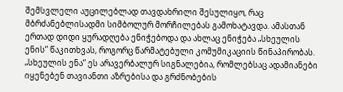შემსვლელი აუცილებლად თავდახრილი შესულიყო, რაც მბრძანებლისადმი სიმბოლურ მორჩილებას გამოხატავდა. ამასთან ერთად დიდი ყურადღება ენიჭებოდა და ახლაც ენიჭება „სხეულის ენის“ წაკითხვას, როგორც წარმატებული კომუმიკაციის წინაპირობას. „სხეულის ენა“ ეს არავერბალურ სიგნალებია, რომლებსაც ადამიანები იყენებენ თავიანთი აზრებისა და გრძნობების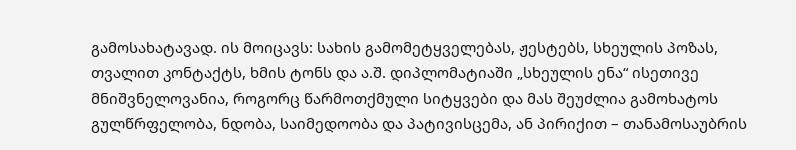გამოსახატავად. ის მოიცავს: სახის გამომეტყველებას, ჟესტებს, სხეულის პოზას, თვალით კონტაქტს, ხმის ტონს და ა.შ. დიპლომატიაში „სხეულის ენა“ ისეთივე მნიშვნელოვანია, როგორც წარმოთქმული სიტყვები და მას შეუძლია გამოხატოს გულწრფელობა, ნდობა, საიმედოობა და პატივისცემა, ან პირიქით – თანამოსაუბრის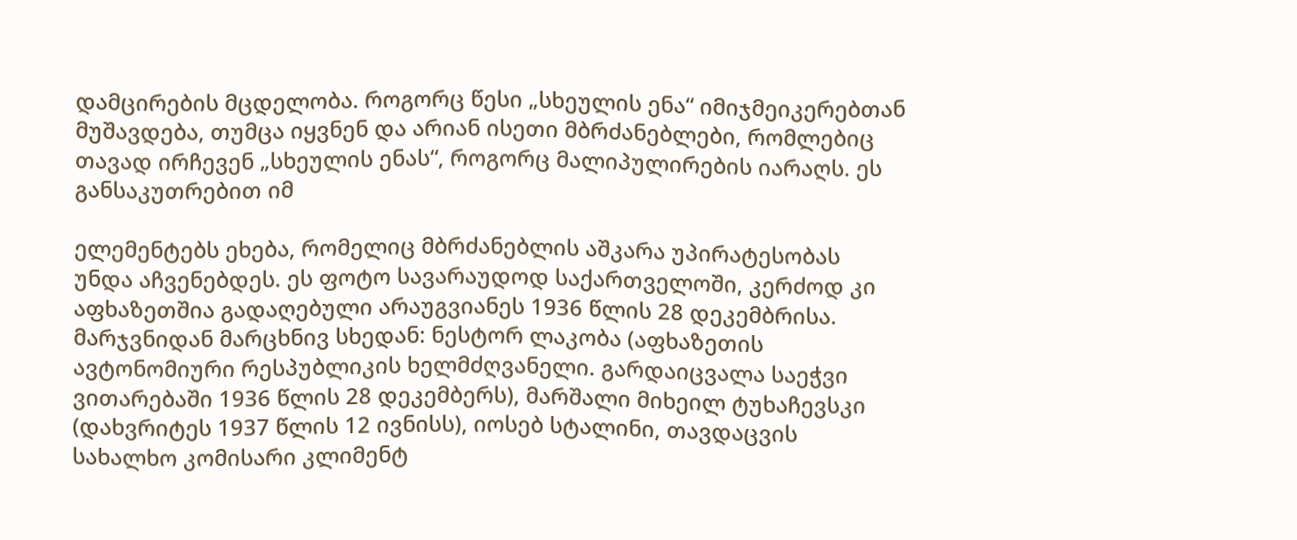დამცირების მცდელობა. როგორც წესი „სხეულის ენა“ იმიჯმეიკერებთან მუშავდება, თუმცა იყვნენ და არიან ისეთი მბრძანებლები, რომლებიც თავად ირჩევენ „სხეულის ენას“, როგორც მალიპულირების იარაღს. ეს განსაკუთრებით იმ

ელემენტებს ეხება, რომელიც მბრძანებლის აშკარა უპირატესობას უნდა აჩვენებდეს. ეს ფოტო სავარაუდოდ საქართველოში, კერძოდ კი აფხაზეთშია გადაღებული არაუგვიანეს 1936 წლის 28 დეკემბრისა. მარჯვნიდან მარცხნივ სხედან: ნესტორ ლაკობა (აფხაზეთის ავტონომიური რესპუბლიკის ხელმძღვანელი. გარდაიცვალა საეჭვი ვითარებაში 1936 წლის 28 დეკემბერს), მარშალი მიხეილ ტუხაჩევსკი (დახვრიტეს 1937 წლის 12 ივნისს), იოსებ სტალინი, თავდაცვის სახალხო კომისარი კლიმენტ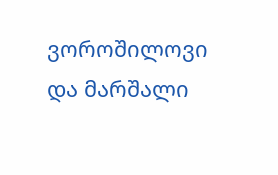ვოროშილოვი და მარშალი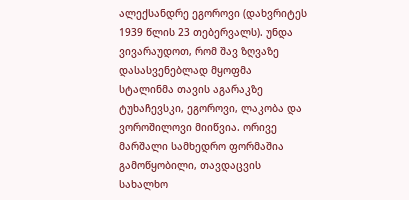ალექსანდრე ეგოროვი (დახვრიტეს 1939 წლის 23 თებერვალს). უნდა ვივარაუდოთ, რომ შავ ზღვაზე დასასვენებლად მყოფმა სტალინმა თავის აგარაკზე ტუხაჩევსკი, ეგოროვი, ლაკობა და ვოროშილოვი მიიწვია. ორივე მარშალი სამხედრო ფორმაშია გამოწყობილი, თავდაცვის სახალხო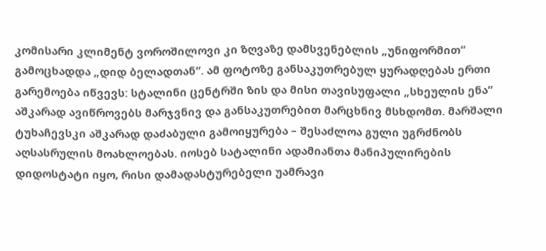კომისარი კლიმენტ ვოროშილოვი კი ზღვაზე დამსვენებლის „უნიფორმით“ გამოცხადდა „დიდ ბელადთან“. ამ ფოტოზე განსაკუთრებულ ყურადღებას ერთი გარემოება იწვევს: სტალინი ცენტრში ზის და მისი თავისუფალი „სხეულის ენა“ აშკარად ავიწროვებს მარჯვნივ და განსაკუთრებით მარცხნივ მსხდომთ. მარშალი ტუხაჩევსკი აშკარად დაძაბული გამოიყურება – შესაძლოა გული უგრძნობს აღსასრულის მოახლოებას. იოსებ სატალინი ადამიანთა მანიპულირების დიდოსტატი იყო, რისი დამადასტურებელი უამრავი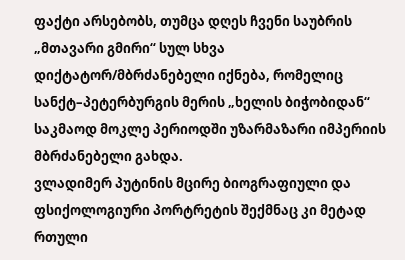ფაქტი არსებობს, თუმცა დღეს ჩვენი საუბრის „მთავარი გმირი“ სულ სხვა დიქტატორ/მბრძანებელი იქნება, რომელიც სანქტ–პეტერბურგის მერის „ხელის ბიჭობიდან“ საკმაოდ მოკლე პერიოდში უზარმაზარი იმპერიის მბრძანებელი გახდა.
ვლადიმერ პუტინის მცირე ბიოგრაფიული და ფსიქოლოგიური პორტრეტის შექმნაც კი მეტად რთული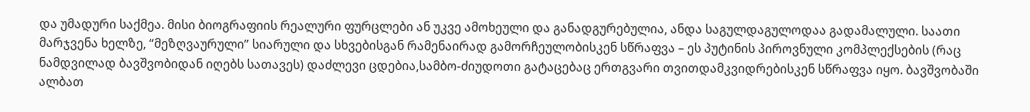და უმადური საქმეა. მისი ბიოგრაფიის რეალური ფურცლები ან უკვე ამოხეული და განადგურებულია, ანდა საგულდაგულოდაა გადამალული. საათი მარჯვენა ხელზე, “მეზღვაურული” სიარული და სხვებისგან რამენაირად გამორჩეულობისკენ სწრაფვა – ეს პუტინის პიროვნული კომპლექსების (რაც ნამდვილად ბავშვობიდან იღებს სათავეს) დაძლევი ცდებია,სამბო-ძიუდოთი გატაცებაც ერთგვარი თვითდამკვიდრებისკენ სწრაფვა იყო. ბავშვობაში ალბათ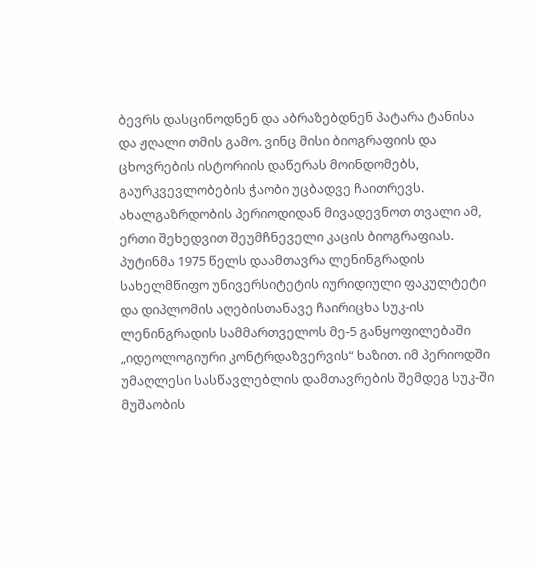ბევრს დასცინოდნენ და აბრაზებდნენ პატარა ტანისა და ჟღალი თმის გამო. ვინც მისი ბიოგრაფიის და ცხოვრების ისტორიის დაწერას მოინდომებს, გაურკვევლობების ჭაობი უცბადვე ჩაითრევს. ახალგაზრდობის პერიოდიდან მივადევნოთ თვალი ამ, ერთი შეხედვით შეუმჩნეველი კაცის ბიოგრაფიას. პუტინმა 1975 წელს დაამთავრა ლენინგრადის სახელმწიფო უნივერსიტეტის იურიდიული ფაკულტეტი და დიპლომის აღებისთანავე ჩაირიცხა სუკ-ის ლენინგრადის სამმართველოს მე-5 განყოფილებაში „იდეოლოგიური კონტრდაზვერვის“ ხაზით. იმ პერიოდში უმაღლესი სასწავლებლის დამთავრების შემდეგ სუკ-ში მუშაობის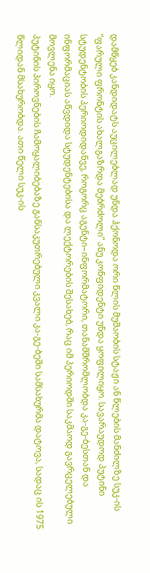დამწყებ კანდიდატს აუცილებლად უნდა ჰქონოდა ორი წლის მუშაობის სტაჟი ან წლების მანძილზე სუკ-ის “ფარული ფრონტის ახალგაზრდა მებრძოლი” ანუ კონფიდენტი უნდა ყოფილიყო. სავარაუდოდ პუტინი სტუდენტობის პერიოდიდანვე, როგორც აგენტი–ინფორმატორი, თანამშრომლობდა კა-გე-ბესთან და ინფორმაციას აწვდიდა სტუდენტებისა და ლექტორების შესახებ, რაც იმ პერიოდში საკმაოდ გავრცელებული მოვლენა იყო.
პუტინის პიროვნების ჩამოყალიბებაზე განსაკუთრებული კვალი კა-გე-ბეში სამსახურმა დატოვა, სადაც ის 1975 წლიდან მსახურობდა. ათი წელი სუკ-ის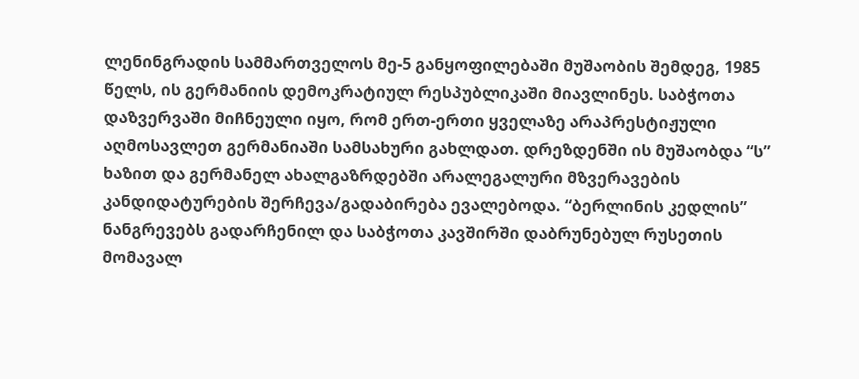ლენინგრადის სამმართველოს მე-5 განყოფილებაში მუშაობის შემდეგ, 1985 წელს, ის გერმანიის დემოკრატიულ რესპუბლიკაში მიავლინეს. საბჭოთა დაზვერვაში მიჩნეული იყო, რომ ერთ-ერთი ყველაზე არაპრესტიჟული აღმოსავლეთ გერმანიაში სამსახური გახლდათ. დრეზდენში ის მუშაობდა “ს” ხაზით და გერმანელ ახალგაზრდებში არალეგალური მზვერავების კანდიდატურების შერჩევა/გადაბირება ევალებოდა. “ბერლინის კედლის” ნანგრევებს გადარჩენილ და საბჭოთა კავშირში დაბრუნებულ რუსეთის მომავალ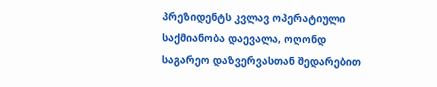პრეზიდენტს კვლავ ოპერატიული საქმიანობა დაევალა, ოღონდ საგარეო დაზვერვასთან შედარებით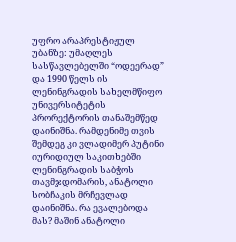უფრო არაპრესტიჟულ უბანზე: უმაღლეს სასწავლებელში “ოდეერად” და 1990 წელს ის ლენინგრადის სახელმწიფო უნივერსიტეტის პრორექტორის თანაშემწედ დაინიშნა. რამდენიმე თვის შემდეგ კი ვლადიმერ პუტინი იურიდიულ საკითხებში ლენინგრადის საბჭოს თავმჯდომარის, ანატოლი სობჩაკის მრჩევლად დაინიშნა. რა ევალებოდა მას? მაშინ ანატოლი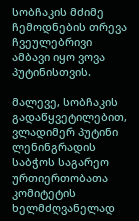სობჩაკის მძიმე ჩემოდნების თრევა ჩვეულებრივი ამბავი იყო ვოვა პუტინისთვის.

მალევე, სობჩაკის გადაწყვეტილებით, ვლადიმერ პუტინი ლენინგრადის საბჭოს საგარეო ურთიერთობათა კომიტეტის ხელმძღვანელად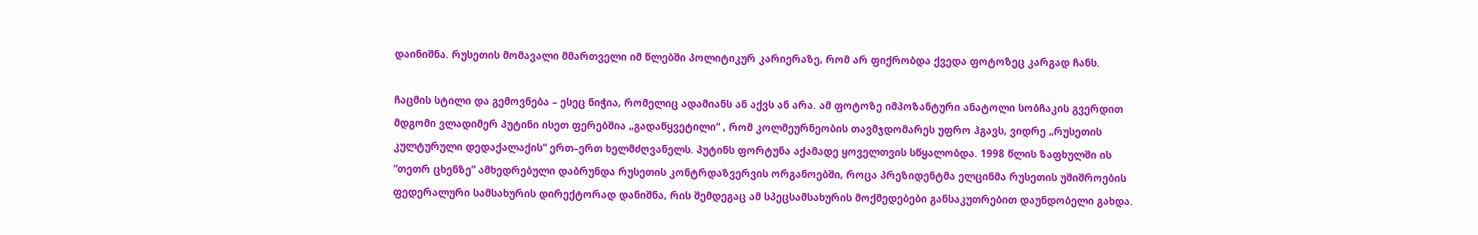დაინიშნა. რუსეთის მომავალი მმართველი იმ წლებში პოლიტიკურ კარიერაზე, რომ არ ფიქრობდა ქვედა ფოტოზეც კარგად ჩანს.

ჩაცმის სტილი და გემოვნება – ესეც ნიჭია, რომელიც ადამიანს ან აქვს ან არა. ამ ფოტოზე იმპოზანტური ანატოლი სობჩაკის გვერდით მდგომი ვლადიმერ პუტინი ისეთ ფერებშია „გადაწყვეტილი“ , რომ კოლმეურნეობის თავმჯდომარეს უფრო ჰგავს, ვიდრე „რუსეთის კულტურული დედაქალაქის“ ერთ–ერთ ხელმძღვანელს. პუტინს ფორტუნა აქამადე ყოველთვის სწყალობდა. 1998 წლის ზაფხულში ის “თეთრ ცხენზე” ამხედრებული დაბრუნდა რუსეთის კონტრდაზვერვის ორგანოებში, როცა პრეზიდენტმა ელცინმა რუსეთის უშიშროების ფედერალური სამსახურის დირექტორად დანიშნა, რის შემდეგაც ამ სპეცსამსახურის მოქმედებები განსაკუთრებით დაუნდობელი გახდა.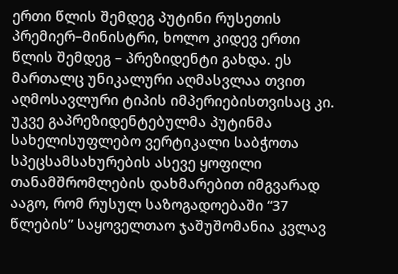ერთი წლის შემდეგ პუტინი რუსეთის პრემიერ–მინისტრი, ხოლო კიდევ ერთი წლის შემდეგ – პრეზიდენტი გახდა. ეს მართალც უნიკალური აღმასვლაა თვით აღმოსავლური ტიპის იმპერიებისთვისაც კი. უკვე გაპრეზიდენტებულმა პუტინმა სახელისუფლებო ვერტიკალი საბჭოთა სპეცსამსახურების ასევე ყოფილი თანამშრომლების დახმარებით იმგვარად ააგო, რომ რუსულ საზოგადოებაში “37 წლების” საყოველთაო ჯაშუშომანია კვლავ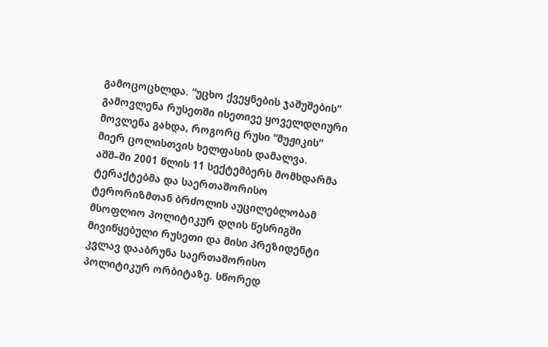გამოცოცხლდა. “უცხო ქვეყნების ჯაშუშების” გამოვლენა რუსეთში ისეთივე ყოველდღიური მოვლენა გახდა, როგორც რუსი “მუჟიკის” მიერ ცოლისთვის ხელფასის დამალვა.
აშშ–ში 2001 წლის 11 სექტემბერს მომხდარმა ტერაქტებმა და საერთაშორისო ტერორიზმთან ბრძოლის აუცილებლობამ მსოფლიო პოლიტიკურ დღის წესრიგში მივიწყებული რუსეთი და მისი პრეზიდენტი კვლავ დააბრუნა საერთაშორისო პოლიტიკურ ორბიტაზე. სწორედ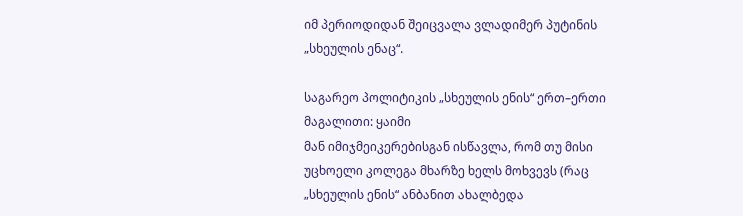იმ პერიოდიდან შეიცვალა ვლადიმერ პუტინის „სხეულის ენაც“.

საგარეო პოლიტიკის „სხეულის ენის“ ერთ–ერთი მაგალითი: ყაიმი
მან იმიჯმეიკერებისგან ისწავლა, რომ თუ მისი უცხოელი კოლეგა მხარზე ხელს მოხვევს (რაც „სხეულის ენის“ ანბანით ახალბედა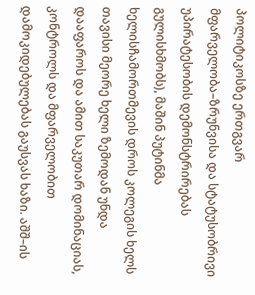პოლიტიკოსზე ერთგვარ მფარველობა–ზრუნვისა და სტატუსობრივი უპირატესობის დემონსტრირებას გულისხმობს), მაშინ პუტინმა ხელისჩამორთმევის დროს კოლეგის ხელს თავისი მეორე ხელი ზემოდან უნდა დააფაროს და ამით საკუთარ დომინაციას, კონტროლს და მფარველობით დამოკიდებულებას გაუსვას ხაზი. აშშ–ის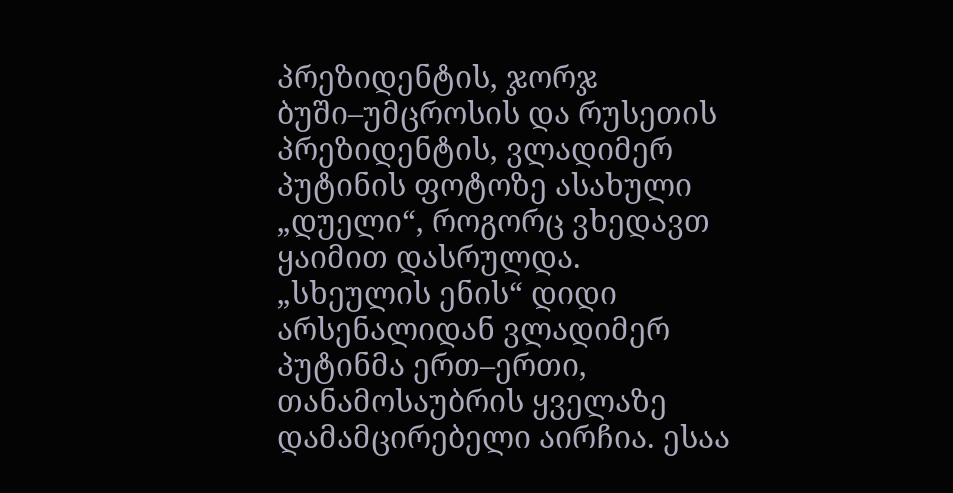პრეზიდენტის, ჯორჯ ბუში–უმცროსის და რუსეთის პრეზიდენტის, ვლადიმერ პუტინის ფოტოზე ასახული „დუელი“, როგორც ვხედავთ ყაიმით დასრულდა.
„სხეულის ენის“ დიდი არსენალიდან ვლადიმერ პუტინმა ერთ–ერთი, თანამოსაუბრის ყველაზე დამამცირებელი აირჩია. ესაა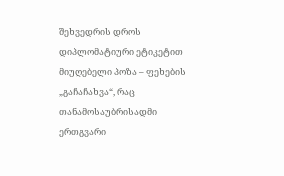შეხვედრის დროს დიპლომატიური ეტიკეტით მიუღებელი პოზა – ფეხების „გაჩაჩახვა“, რაც თანამოსაუბრისადმი ერთგვარი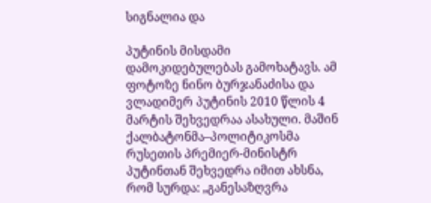სიგნალია და

პუტინის მისდამი დამოკიდებულებას გამოხატავს. ამ ფოტოზე ნინო ბურჯანაძისა და ვლადიმერ პუტინის 2010 წლის 4 მარტის შეხვედრაა ასახული. მაშინ ქალბატონმა–პოლიტიკოსმა რუსეთის პრემიერ-მინისტრ პუტინთან შეხვედრა იმით ახსნა, რომ სურდა: „განესაზღვრა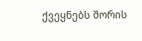ქვეყნებს შორის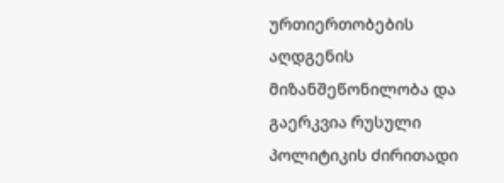ურთიერთობების აღდგენის მიზანშეწონილობა და გაერკვია რუსული პოლიტიკის ძირითადი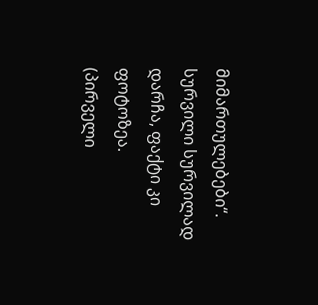მიმართულებები“. სურვილი სურვილად დარჩა, ფაქტი კი ფოტოზეა.
(პირველი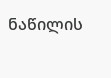ნაწილის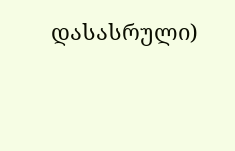დასასრული)